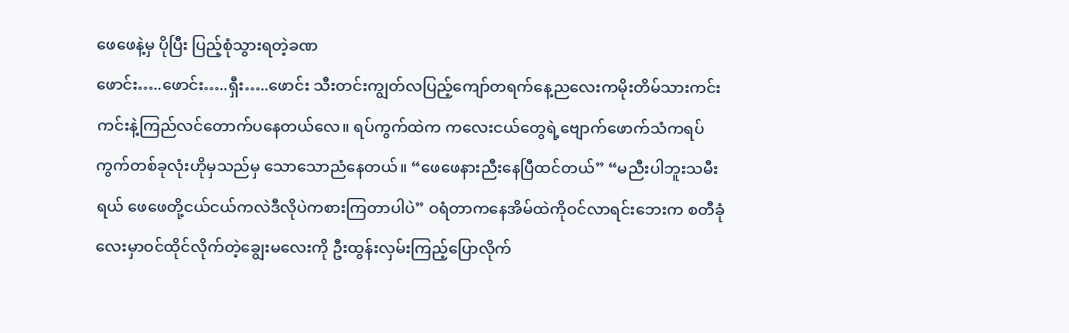ဖေဖေနဲ့မှ ပိုပြီး ပြည့်စုံသွားရတဲ့ခဏ
ဖောင်း…..ဖောင်း…..ရှီး…..ဖောင်း သီးတင်းကျွတ်လပြည့်ကျော်တရက်နေ့ညလေးကမိုးတိမ်သားကင်းကင်းနဲ့ကြည်လင်တောက်ပနေတယ်လေ။ ရပ်ကွက်ထဲက ကလေးငယ်တွေရဲ့ဗျောက်ဖောက်သံကရပ်ကွက်တစ်ခုလုံးဟိုမှသည်မှ သောသောညံနေတယ်။ “ဖေဖေနားညီးနေပြီထင်တယ်” “မညီးပါဘူးသမီးရယ် ဖေဖေတို့ငယ်ငယ်ကလဲဒီလိုပဲကစားကြတာပါပဲ” ဝရံတာကနေအိမ်ထဲကိုဝင်လာရင်းဘေးက စတီခုံလေးမှာဝင်ထိုင်လိုက်တဲ့ချွေးမလေးကို ဦးထွန်းလှမ်းကြည့်ပြောလိုက်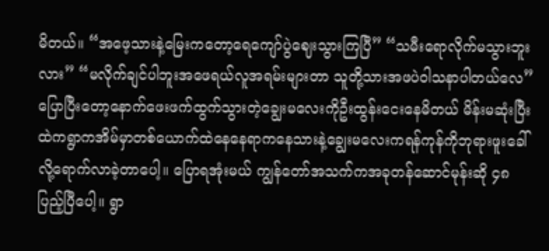မိတယ်။ “အဖေ့သားနဲ့မြေးကတော့ရေကျော်ပွဲဈေးသွားကြပြီ” “သမီးရောလိုက်မသွားဘူးလား” “မလိုက်ချင်ပါဘူးအဖေရယ်လူအရမ်းများတာ သူတို့သားအဖပဲဝါသနာပါတယ်လေ” ပြောပြီးတော့နောက်ဖေးဖက်ထွက်သွားတဲ့ချွေးမလေးကိုဦးထွန်းငေးနေမိတယ် မိန်းမဆုံးပြီးထဲကရွာကအိမ်မှာတစ်ယောက်ထဲနေနေရာကနေသားနဲ့ချွေးမလေးကရန်ကုန်ကိုဘုရားဖူးခေါ်လို့ရောက်လာခဲ့တာပေါ့။ ပြောရအုံးမယ် ကျွန်တော်အသက်ကအခုတန်ဆောင်မုန်းဆို ၄၈ ပြည့်ပြီပေါ့။ ရွာ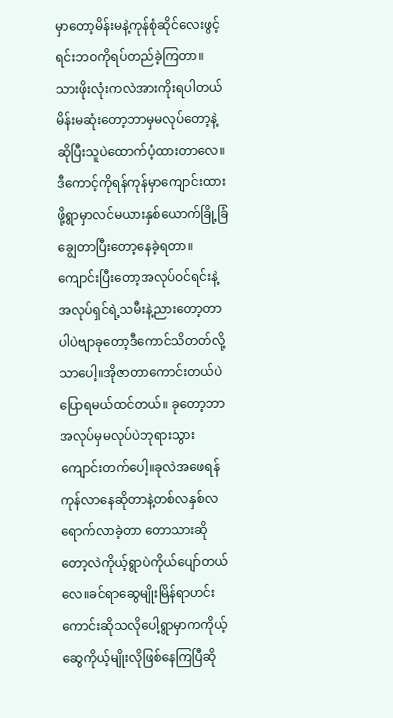မှာတော့မိန်းမနဲ့ကုန်စုံဆိုင်လေးဖွင့်ရင်းဘဝကိုရပ်တည်ခဲ့ကြတာ။ သားဖိုးလုံးကလဲအားကိုးရပါတယ် မိန်းမဆုံးတော့ဘာမှမလုပ်တော့နဲ့ ဆိုပြီးသူပဲထောက်ပံ့ထားတာလေ။ ဒီကောင့်ကိုရန်ကုန်မှာကျောင်းထားဖို့ရွာမှာလင်မယားနှစ်ယောက်ခြို့ခြံချွေတာပြီးတော့နေခဲ့ရတာ။ ကျောင်းပြီးတော့အလုပ်ဝင်ရင်းနဲ့ အလုပ်ရှင်ရဲ့သမီးနဲ့ညားတော့တာပါပဲဗျာခုတော့ဒီကောင်သိတတ်လို့သာပေါ့။အိုဇာတာကောင်းတယ်ပဲပြောရမယ်ထင်တယ်။ ခုတော့ဘာအလုပ်မှမလုပ်ပဲဘုရားသွားကျောင်းတက်ပေါ့။ခုလဲအဖေရန်ကုန်လာနေဆိုတာနဲ့တစ်လနှစ်လရောက်လာခဲ့တာ တောသားဆိုတော့လဲကိုယ့်ရွာပဲကိုယ်ပျော်တယ်လေ။ခင်ရာဆွေမျိုးမြိန်ရာဟင်းကောင်းဆိုသလိုပေါ့ရွာမှာကကိုယ့်ဆွေကိုယ့်မျိုးလိုဖြစ်နေကြပြီဆို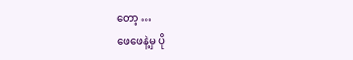တော့ …
ဖေဖေနဲ့မှ ပို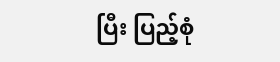ပြီး ပြည့်စုံ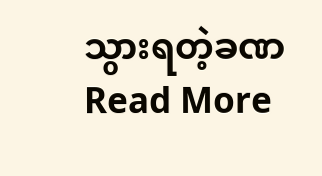သွားရတဲ့ခဏ Read More